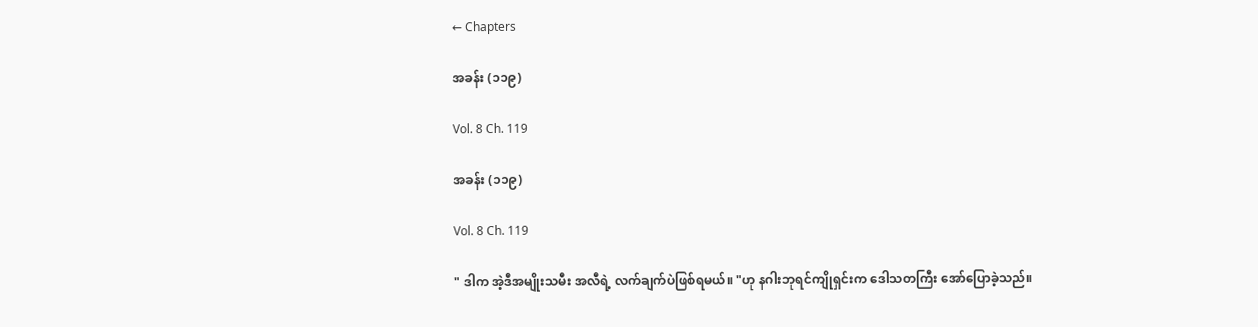← Chapters

အခန်း (၁၁၉)

Vol. 8 Ch. 119

အခန်း (၁၁၉)

Vol. 8 Ch. 119

" ဒါက အဲ့ဒီအမျိုးသမီး အလီရဲ့ လက်ချက်ပဲဖြစ်ရမယ်။ "ဟု နဂါးဘုရင်ကျိုရှင်းက ဒေါသတကြီး အော်ပြောခဲ့သည်။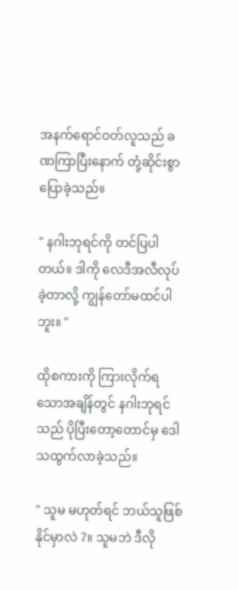အနက်ရောင်ဝတ်လူသည် ခဏကြာပြီးနောက် တုံ့ဆိုင်းစွာပြောခဲ့သည်။

" နဂါးဘုရင်ကို တင်ပြပါတယ်။ ဒါကို လေဒီအလီလုပ်ခဲ့တာလို့ ကျွန်တော်မထင်ပါဘူး။ "

ထိုစကားကို ကြားလိုက်ရသောအချိန်တွင် နဂါးဘုရင်သည် ပိုပြီးတော့တောင်မှ ဒေါသထွက်လာခဲ့သည်။

" သူမ မဟုတ်ရင် ဘယ်သူဖြစ်နိုင်မှာလဲ ?။ သူမဘဲ ဒီလို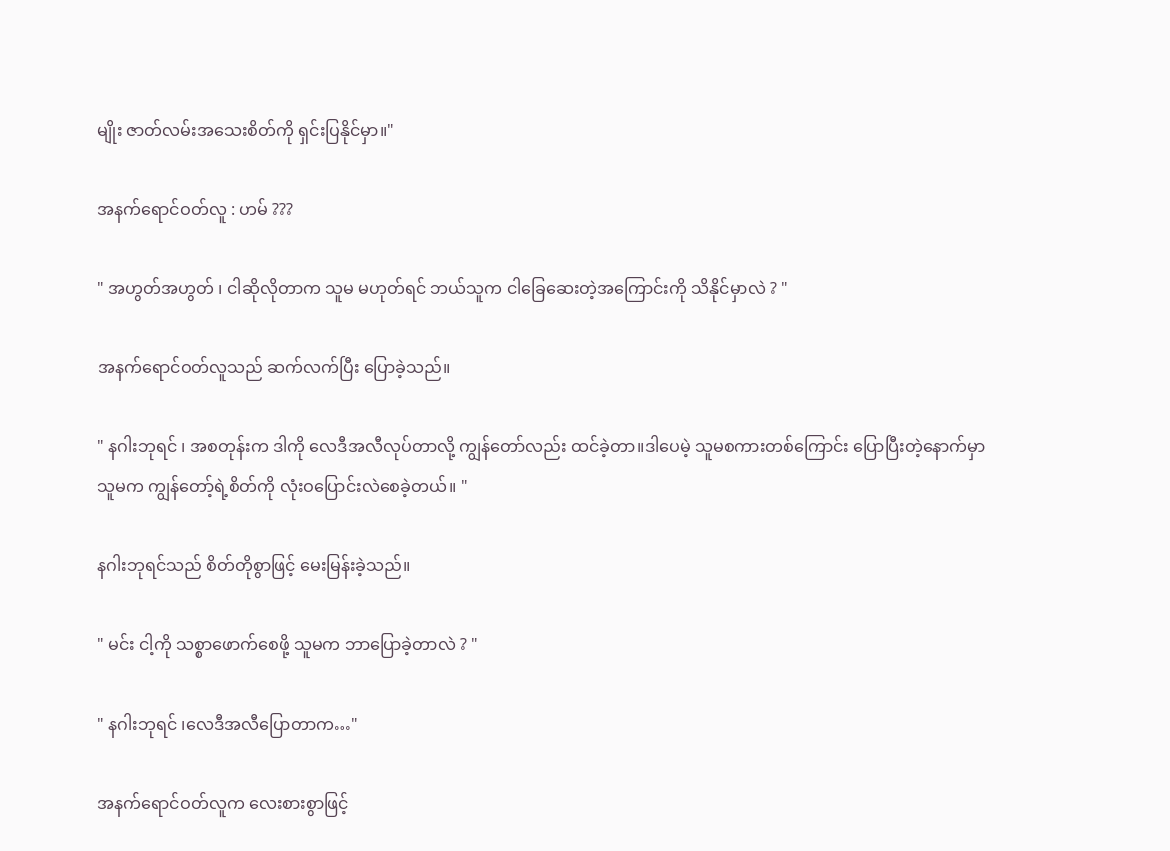မျိုး ဇာတ်လမ်းအသေးစိတ်ကို ရှင်းပြနိုင်မှာ။"

အနက်ရောင်ဝတ်လူ : ဟမ် ???

" အဟွတ်အဟွတ် ၊ ငါဆိုလိုတာက သူမ မဟုတ်ရင် ဘယ်သူက ငါခြေဆေးတဲ့အကြောင်းကို သိနိုင်မှာလဲ ? "

အနက်ရောင်ဝတ်လူသည် ဆက်လက်ပြီး ပြောခဲ့သည်။

" နဂါးဘုရင် ၊ အစတုန်းက ဒါကို လေဒီအလီလုပ်တာလို့ ကျွန်တော်လည်း ထင်ခဲ့တာ။ဒါပေမဲ့ သူမစကားတစ်ကြောင်း ပြောပြီးတဲ့နောက်မှာ သူမက ကျွန်တော့်ရဲ့စိတ်ကို လုံးဝပြောင်းလဲစေခဲ့တယ်။ "

နဂါးဘုရင်သည် စိတ်တိုစွာဖြင့် မေးမြန်းခဲ့သည်။

" မင်း ငါ့ကို သစ္စာဖောက်စေဖို့ သူမက ဘာပြောခဲ့တာလဲ ? "

" နဂါးဘုရင် ၊လေဒီအလီပြောတာက…"

အနက်ရောင်ဝတ်လူက လေးစားစွာဖြင့်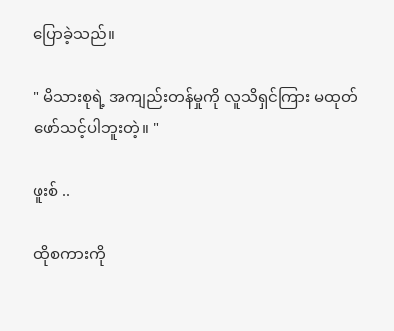ပြောခဲ့သည်။

" မိသားစုရဲ့ အကျည်းတန်မှုကို လူသိရှင်ကြား မထုတ်ဖော်သင့်ပါဘူးတဲ့။ "

ဖူးစ် ..

ထိုစကားကို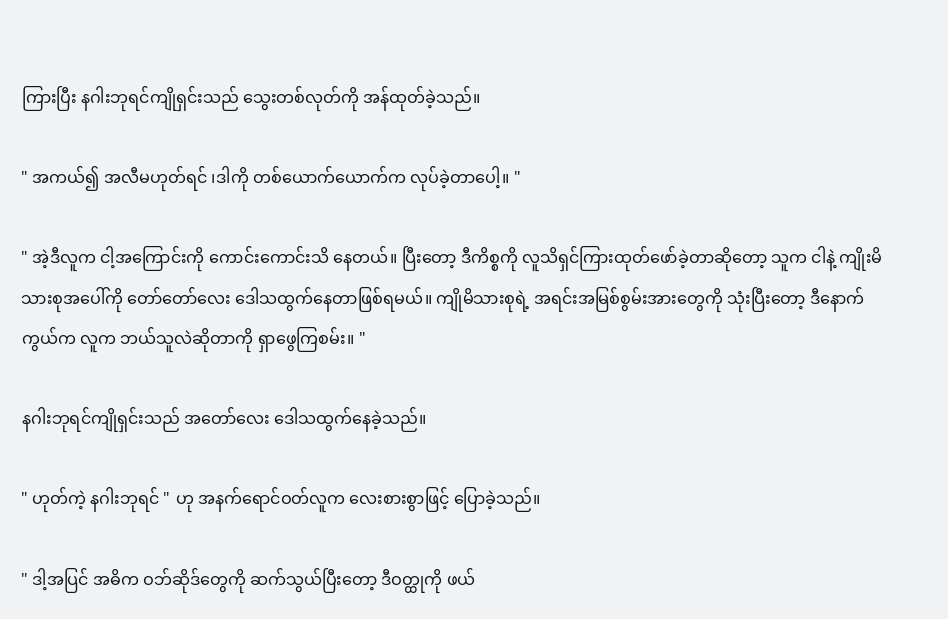ကြားပြီး နဂါးဘုရင်ကျိုရှင်းသည် သွေးတစ်လုတ်ကို အန်ထုတ်ခဲ့သည်။

" အကယ်၍ အလီမဟုတ်ရင် ၊ဒါကို တစ်ယောက်ယောက်က လုပ်ခဲ့တာပေါ့။ "

" အဲ့ဒီလူက ငါ့အကြောင်းကို ကောင်းကောင်းသိ နေတယ်။ ပြီးတော့ ဒီကိစ္စကို လူသိရှင်ကြားထုတ်ဖော်ခဲ့တာဆိုတော့ သူက ငါနဲ့ ကျိုးမိသားစုအပေါ်ကို တော်တော်လေး ဒေါသထွက်နေတာဖြစ်ရမယ်။ ကျိုမိသားစုရဲ့ အရင်းအမြစ်စွမ်းအားတွေကို သုံးပြီးတော့ ဒီနောက်ကွယ်က လူက ဘယ်သူလဲဆိုတာကို ရှာဖွေကြစမ်း။ "

နဂါးဘုရင်ကျိုရှင်းသည် အတော်လေး ဒေါသထွက်နေခဲ့သည်။

" ဟုတ်ကဲ့ နဂါးဘုရင် " ဟု အနက်ရောင်ဝတ်လူက လေးစားစွာဖြင့် ပြောခဲ့သည်။

" ဒါ့အပြင် အဓိက ဝဘ်ဆိုဒ်တွေကို ဆက်သွယ်ပြီးတော့ ဒီဝတ္ထုကို ဖယ်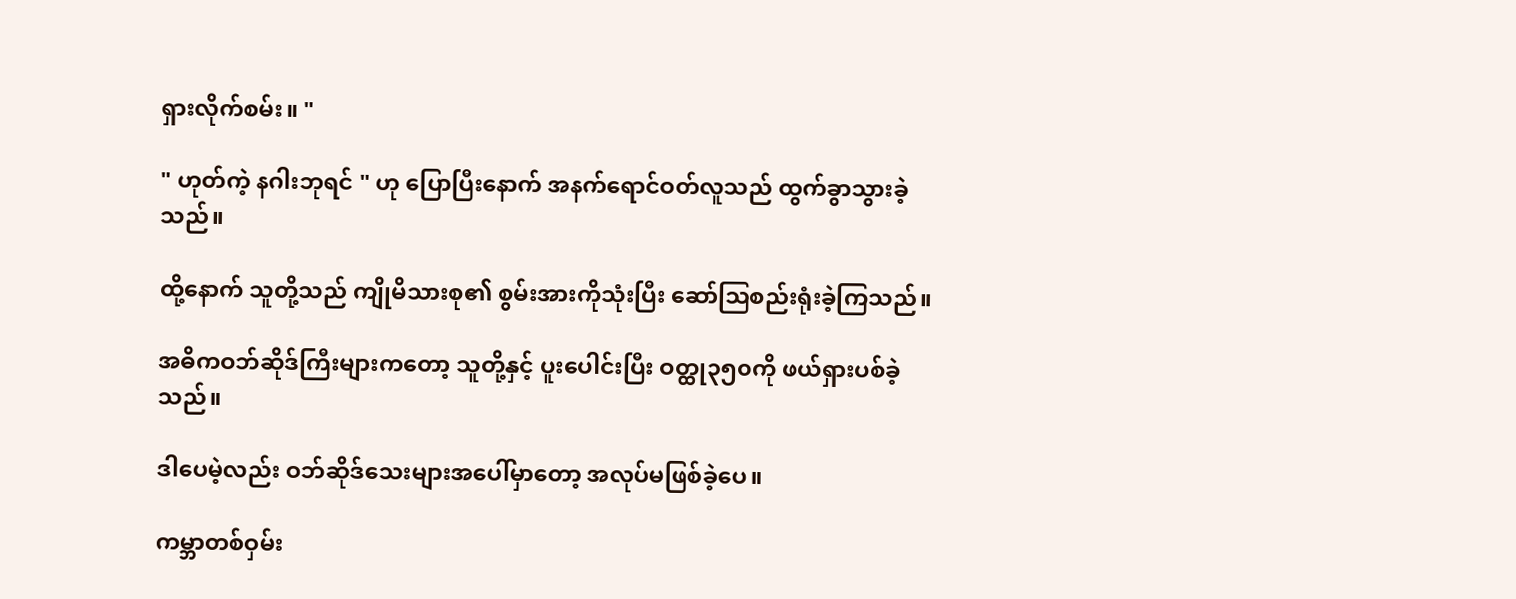ရှားလိုက်စမ်း။ "

" ဟုတ်ကဲ့ နဂါးဘုရင် " ဟု ပြောပြီးနောက် အနက်ရောင်ဝတ်လူသည် ထွက်ခွာသွားခဲ့သည်။

ထို့နောက် သူတို့သည် ကျိုမိသားစု၏ စွမ်းအားကိုသုံးပြီး ဆော်ဩစည်းရုံးခဲ့ကြသည်။

အဓိကဝဘ်ဆိုဒ်ကြီးများကတော့ သူတို့နှင့် ပူးပေါင်းပြီး ဝတ္ထု၃၅၀ကို ဖယ်ရှားပစ်ခဲ့သည်။

ဒါပေမဲ့လည်း ဝဘ်ဆိုဒ်သေးများအပေါ်မှာတော့ အလုပ်မဖြစ်ခဲ့ပေ။

ကမ္ဘာတစ်ဝှမ်း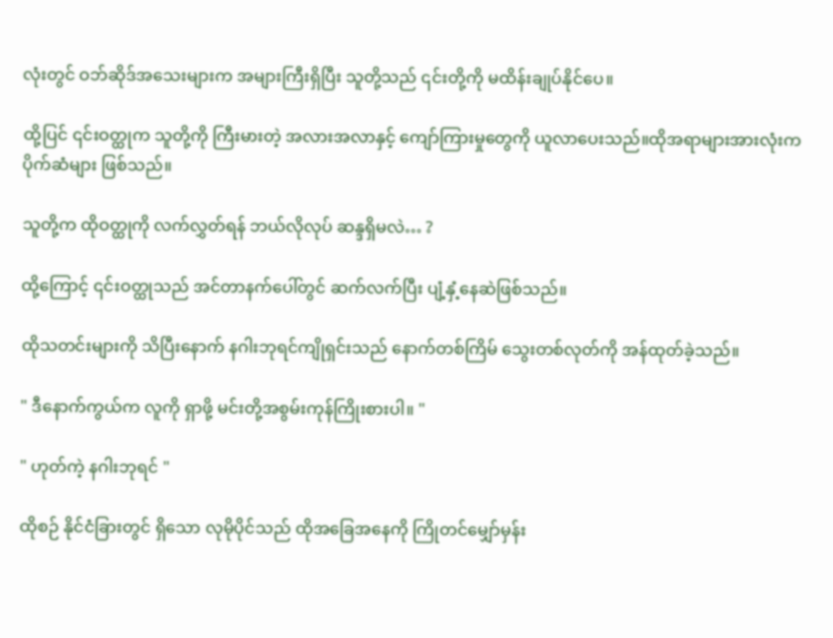လုံးတွင် ဝဘ်ဆိုဒ်အသေးများက အများကြီးရှိပြီး သူတို့သည် ၎င်းတို့ကို မထိန်းချုပ်နိုင်ပေ။

ထို့ပြင် ၎င်းဝတ္ထုက သူတို့ကို ကြီးမားတဲ့ အလားအလာနှင့် ကျော်ကြားမှုတွေကို ယူလာပေးသည်။ထိုအရာများအားလုံးက ပိုက်ဆံများ ဖြစ်သည်။

သူတို့က ထိုဝတ္ထုကို လက်လွှတ်ရန် ဘယ်လိုလုပ် ဆန္ဒရှိမလဲ… ?

ထို့ကြောင့် ၎င်းဝတ္ထုသည် အင်တာနက်ပေါ်တွင် ဆက်လက်ပြီး ပျံ့နှံ့နေဆဲဖြစ်သည်။

ထိုသတင်းများကို သိပြီးနောက် နဂါးဘုရင်ကျိုရှင်းသည် နောက်တစ်ကြိမ် သွေးတစ်လုတ်ကို အန်ထုတ်ခဲ့သည်။

" ဒီနောက်ကွယ်က လူကို ရှာဖို့ မင်းတို့အစွမ်းကုန်ကြိုးစားပါ။ "

" ဟုတ်ကဲ့ နဂါးဘုရင် "

ထိုစဉ် နိုင်ငံခြားတွင် ရှိသော လုမိုပိုင်သည် ထိုအခြေအနေကို ကြိုတင်မျှော်မှန်း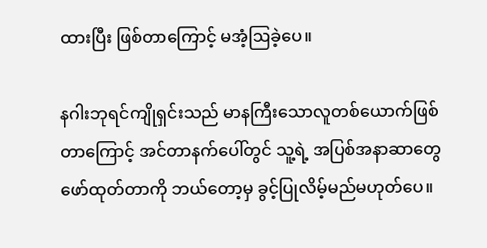ထားပြီး ဖြစ်တာကြောင့် မအံ့ဩခဲ့ပေ။

နဂါးဘုရင်ကျိုရှင်းသည် မာနကြီးသောလူတစ်ယောက်ဖြစ်တာကြောင့် အင်တာနက်ပေါ်တွင် သူ့ရဲ့ အပြစ်အနာဆာတွေ ဖော်ထုတ်တာကို ဘယ်တော့မှ ခွင့်ပြုလိမ့်မည်မဟုတ်ပေ။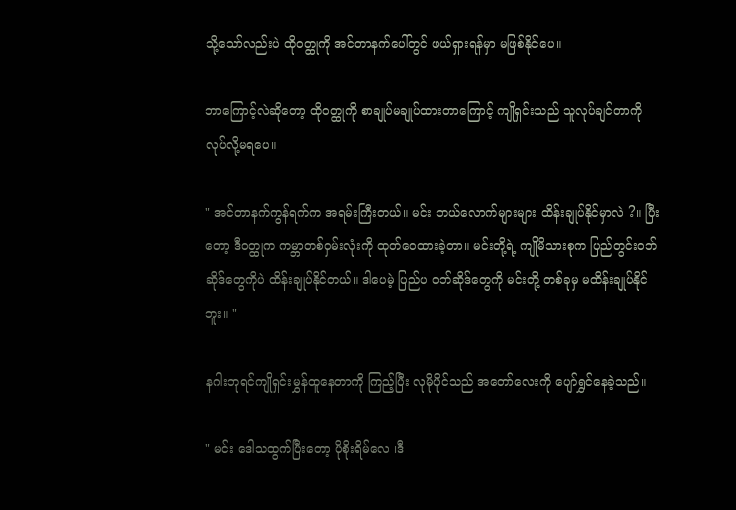သို့သော်လည်းပဲ ထိုဝတ္ထုကို အင်တာနက်ပေါ်တွင် ဖယ်ရှားရန်မှာ မဖြစ်နိုင်ပေ။

ဘာကြောင့်လဲဆိုတော့ ထိုဝတ္ထုကို စာချုပ်မချုပ်ထားတာကြောင့် ကျိုရှင်းသည် သူလုပ်ချင်တာကို လုပ်လို့မရပေ။

" အင်တာနက်ကွန်ရက်က အရမ်းကြီးတယ်။ မင်း ဘယ်လောက်များများ ထိန်းချုပ်နိုင်မှာလဲ ?။ ပြီးတော့ ဒီဝတ္ထုက ကမ္ဘာတစ်ဝှမ်းလုံးကို ထုတ်ဝေထားခဲ့တာ။ မင်းတို့ရဲ့ ကျိုမိသားစုက ပြည်တွင်းဝဘ်ဆိုဒ်တွေကိုပဲ ထိန်းချုပ်နိုင်တယ်။ ဒါပေမဲ့ ပြည်ပ ဝဘ်ဆိုဒ်တွေကို မင်းတို့ တစ်ခုမှ မထိန်းချုပ်နိုင်ဘူး။ "

နဂါးဘုရင်ကျိုရှင်းမွှန်ထူနေတာကို ကြည့်ပြီး လုမိုပိုင်သည် အတော်လေးကို ပျော်ရွှင်နေခဲ့သည်။

" မင်း ဒေါသထွက်ပြီးတော့ ပိုစိုးရိမ်လေ ၊ဒီ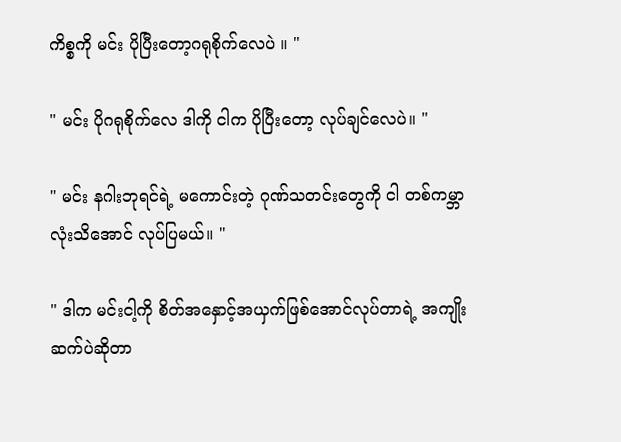ကိစ္စကို မင်း ပိုပြီးတော့ဂရုစိုက်လေပဲ ။ "

" မင်း ပိုဂရုစိုက်လေ ဒါကို ငါက ပိုပြီးတော့ လုပ်ချင်လေပဲ။ "

" မင်း နဂါးဘုရင်ရဲ့ မကောင်းတဲ့ ဂုဏ်သတင်းတွေကို ငါ တစ်ကမ္ဘာလုံးသိအောင် လုပ်ပြမယ်။ "

" ဒါက မင်းငါ့ကို စိတ်အနှောင့်အယှက်ဖြစ်အောင်လုပ်တာရဲ့ အကျိုးဆက်ပဲဆိုတာ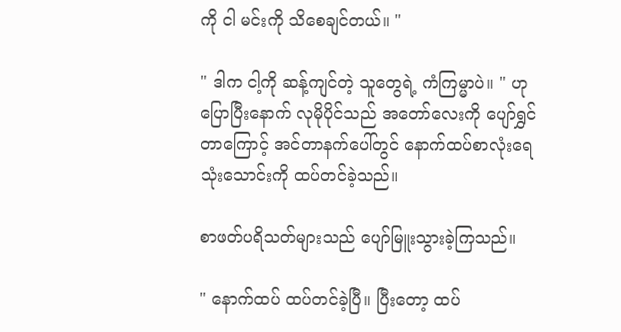ကို ငါ မင်းကို သိစေချင်တယ်။ "

" ဒါက ငါ့ကို ဆန့်ကျင်တဲ့ သူတွေရဲ့ ကံကြမ္မာပဲ။ " ဟု ပြောပြီးနောက် လုမိုပိုင်သည် အတော်လေးကို ပျော်ရွှင်တာကြောင့် အင်တာနက်ပေါ်တွင် နောက်ထပ်စာလုံးရေ သုံးသောင်းကို ထပ်တင်ခဲ့သည်။

စာဖတ်ပရိသတ်များသည် ပျော်မြူးသွားခဲ့ကြသည်။

" နောက်ထပ် ထပ်တင်ခဲ့ပြီ။ ပြီးတော့ ထပ်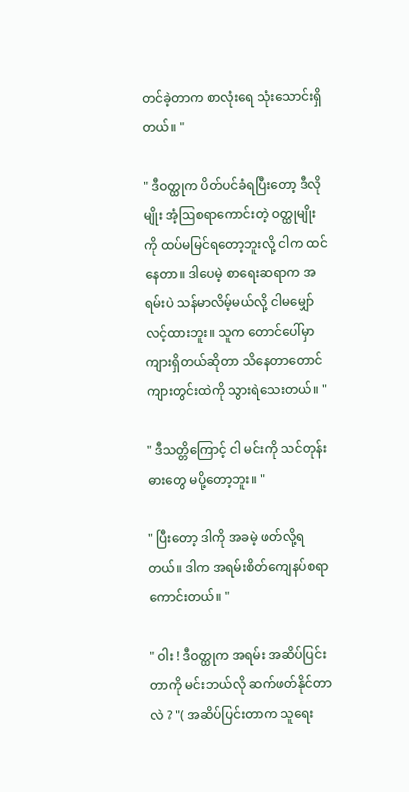တင်ခဲ့တာက စာလုံးရေ သုံးသောင်းရှိတယ်။ "

" ဒီဝတ္ထုက ပိတ်ပင်ခံရပြီးတော့ ဒီလိုမျိုး အံ့ဩစရာကောင်းတဲ့ ဝတ္ထုမျိုးကို ထပ်မမြင်ရတော့ဘူးလို့ ငါက ထင်နေတာ။ ဒါပေမဲ့ စာရေးဆရာက အရမ်းပဲ သန်မာလိမ့်မယ်လို့ ငါမမျှော်လင့်ထားဘူး။ သူက တောင်ပေါ်မှာ ကျားရှိတယ်ဆိုတာ သိနေတာတောင် ကျားတွင်းထဲကို သွားရဲသေးတယ်။ "

" ဒီသတ္တိကြောင့် ငါ မင်းကို သင်တုန်းဓားတွေ မပို့တော့ဘူး။ "

" ပြီးတော့ ဒါကို အခမဲ့ ဖတ်လို့ရတယ်။ ဒါက အရမ်းစိတ်ကျေနပ်စရာကောင်းတယ်။ "

" ဝါး ! ဒီဝတ္ထုက အရမ်း အဆိပ်ပြင်းတာကို မင်းဘယ်လို ဆက်ဖတ်နိုင်တာလဲ ? "( အဆိပ်ပြင်းတာက သူရေး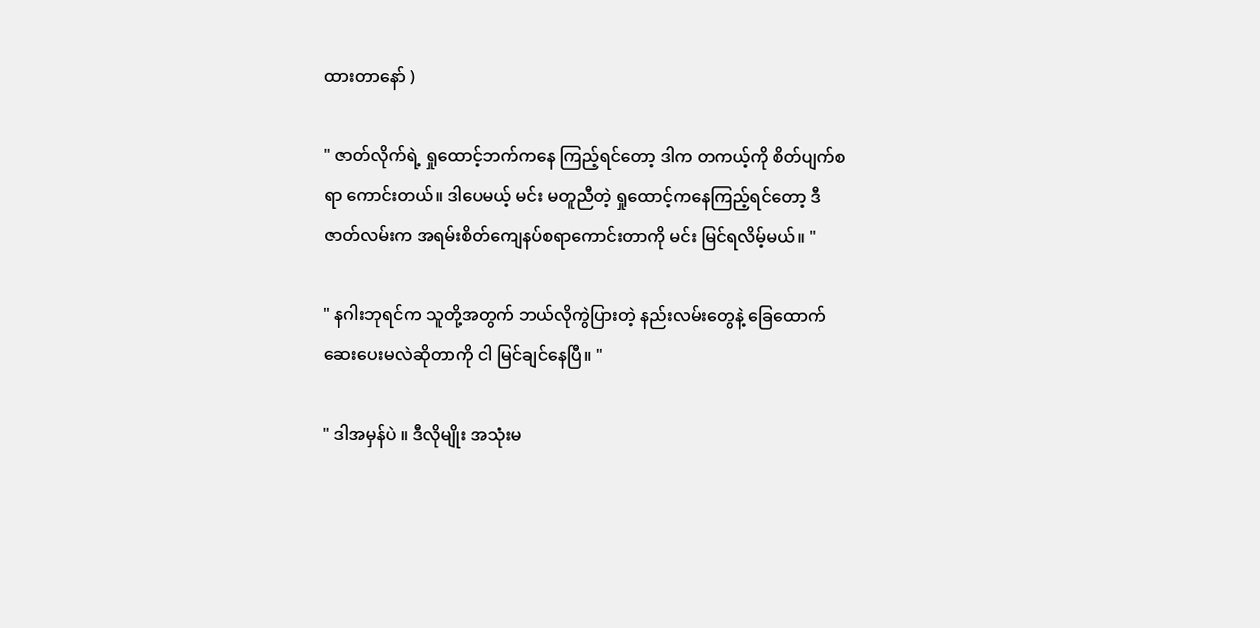ထားတာနော် )

" ဇာတ်လိုက်ရဲ့ ရှုထောင့်ဘက်ကနေ ကြည့်ရင်တော့ ဒါက တကယ့်ကို စိတ်ပျက်စရာ ကောင်းတယ်။ ဒါပေမယ့် မင်း မတူညီတဲ့ ရှုထောင့်ကနေကြည့်ရင်တော့ ဒီဇာတ်လမ်းက အရမ်းစိတ်ကျေနပ်စရာကောင်းတာကို မင်း မြင်ရလိမ့်မယ်။ "

" နဂါးဘုရင်က သူတို့အတွက် ဘယ်လိုကွဲပြားတဲ့ နည်းလမ်းတွေနဲ့ ခြေထောက်ဆေးပေးမလဲဆိုတာကို ငါ မြင်ချင်နေပြီ။ "

" ဒါအမှန်ပဲ ။ ဒီလိုမျိုး အသုံးမ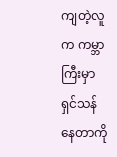ကျတဲ့လူက ကမ္ဘာကြီးမှာ ရှင်သန်နေတာကို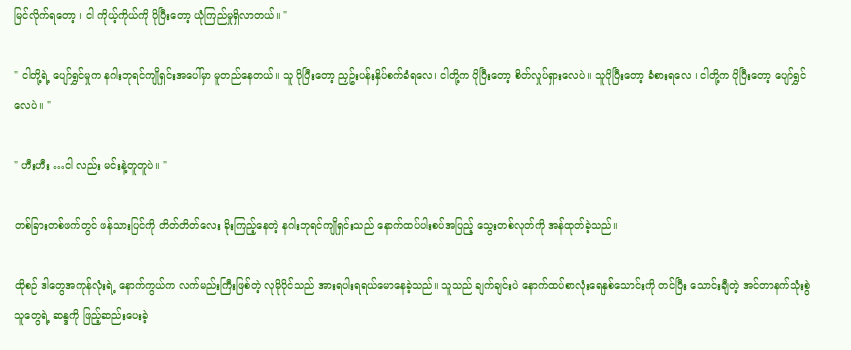မြင်လိုက်ရတော့ ၊ ငါ ကိုယ့်ကိုယ်ကို ပိုပြီးတော့ ယုံကြည်မှုရှိလာတယ်။ "

" ငါတို့ရဲ့ ပျော်ရွှင်မှုက နဂါးဘုရင်ကျိုရှင်းအပေါ်မှာ မူတည်နေတယ်။ သူ ပိုပြီးတော့ ညှဥ်းပန်းနှိပ်စက်ခံရလေ၊ ငါတို့က ပိုပြီးတော့ စိတ်လှုပ်ရှားလေပဲ။ သူပိုပြီးတော့ ခံစားရလေ ၊ ငါတို့က ပိုပြီးတော့ ပျော်ရွှင်လေပဲ။ "

" ဟီးဟီး …ငါ လည်း မင်းနဲ့တူတူပဲ။ "

တစ်ခြားတစ်ဖက်တွင် ဖန်သားပြင်ကို တိတ်တိတ်လေး ခိုးကြည့်နေတဲ့ နဂါးဘုရင်ကျိုရှင်းသည် နောက်ထပ်ပါးစပ်အပြည့် သွေးတစ်လုတ်ကို အန်ထုတ်ခဲ့သည်။

ထိုစဉ် ဒါတွေအကုန်လုံးရဲ့ နောက်ကွယ်က လက်မည်းကြီးဖြစ်တဲ့ လုမိုပိုင်သည် အားရပါးရရယ်မောနေခဲ့သည်။ သူသည် ချက်ချင်းပဲ နောက်ထပ်စာလုံးရေနှစ်သောင်းကို တင်ပြီး သောင်းချီတဲ့ အင်တာနက်သုံးစွဲသူတွေရဲ့ ဆန္ဒကို ဖြည့်ဆည်းပေးခဲ့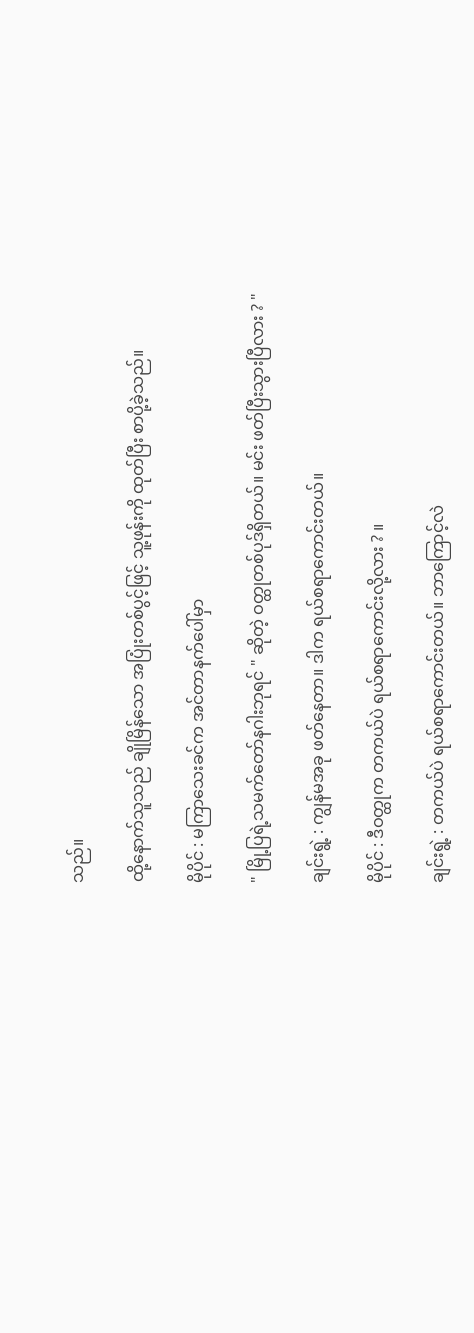သည်။

ထို့နောက်သူသည် ချိုမြိန်သော အပြုံးတစ်ပွင့်ဖြင့် သူ့ဖုန်းကို ထုတ်ပြီး စာပို့ခဲ့သည်။

မိုပိုင် : မကြာသေးခင်က အင်တာနက်ပေါ်မှာ

" မြို့ပြရဲ့သမက်တော်နဂါးဘုရင် " ဆိုတဲ့ ဝတ္ထုတစ်ပုဒ်ရှိတယ်။ မင်း ဖတ်ပြီးသွားပြီလား ? "

ချင်းရွဲ့ : ကျွန်မအခု ဖတ်နေတာ။ ဒါက ရယ်စရာကောင်းတယ်။

မိုပိုင် : ဒီဝတ္ထုက တကယ်ပဲ ရယ်စရာကောင်းလို့လား ? ။

ချင်းရွဲ့ : တကယ်ပဲ ရယ်စရာကောင်းတယ်။ ဘာကြောင့်လဲ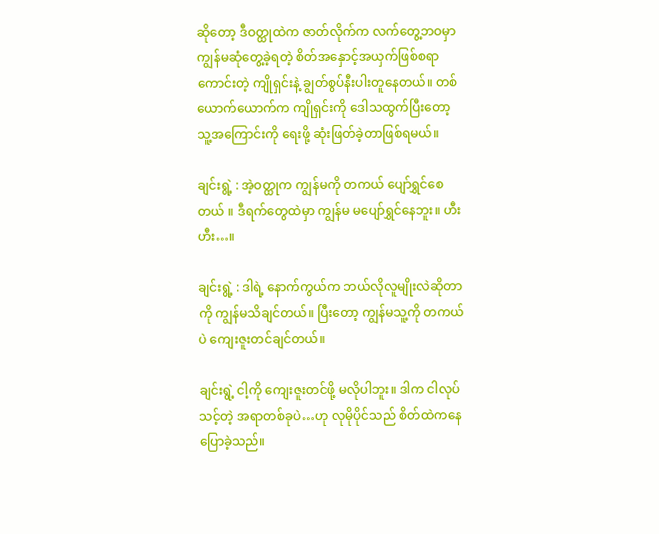ဆိုတော့ ဒီဝတ္ထုထဲက ဇာတ်လိုက်က လက်တွေ့ဘဝမှာ ကျွန်မဆုံတွေ့ခဲ့ရတဲ့ စိတ်အနှောင့်အယှက်ဖြစ်စရာကောင်းတဲ့ ကျိုရှင်းနဲ့ ချွတ်စွပ်နီးပါးတူနေတယ်။ တစ်ယောက်ယောက်က ကျိုရှင်းကို ဒေါသထွက်ပြီးတော့ သူ့အကြောင်းကို ရေးဖို့ ဆုံးဖြတ်ခဲ့တာဖြစ်ရမယ်။

ချင်းရွဲ့ : အဲ့ဝတ္ထုက ကျွန်မကို တကယ် ပျော်ရွှင်စေတယ် ။ ဒီရက်တွေထဲမှာ ကျွန်မ မပျော်ရွှင်နေဘူး။ ဟီးဟီး…။

ချင်းရွဲ့ : ဒါရဲ့ နောက်ကွယ်က ဘယ်လိုလူမျိုးလဲဆိုတာကို ကျွန်မသိချင်တယ်။ ပြီးတော့ ကျွန်မသူ့ကို တကယ်ပဲ ကျေးဇူးတင်ချင်တယ်။

ချင်းရွဲ့ ငါ့ကို ကျေးဇူးတင်ဖို့ မလိုပါဘူး။ ဒါက ငါလုပ်သင့်တဲ့ အရာတစ်ခုပဲ…ဟု လုမိုပိုင်သည် စိတ်ထဲကနေ ပြောခဲ့သည်။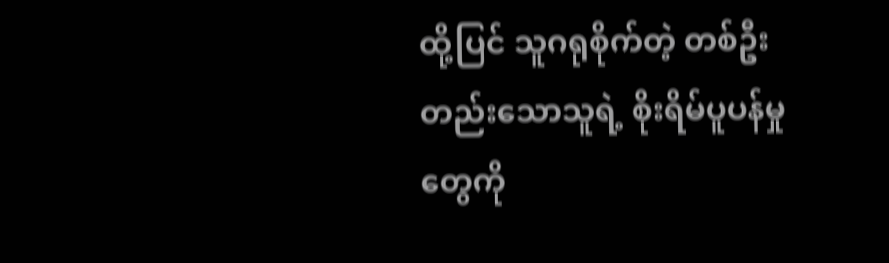ထို့ပြင် သူဂရုစိုက်တဲ့ တစ်ဦးတည်းသောသူရဲ့ စိုးရိမ်ပူပန်မှုတွေကို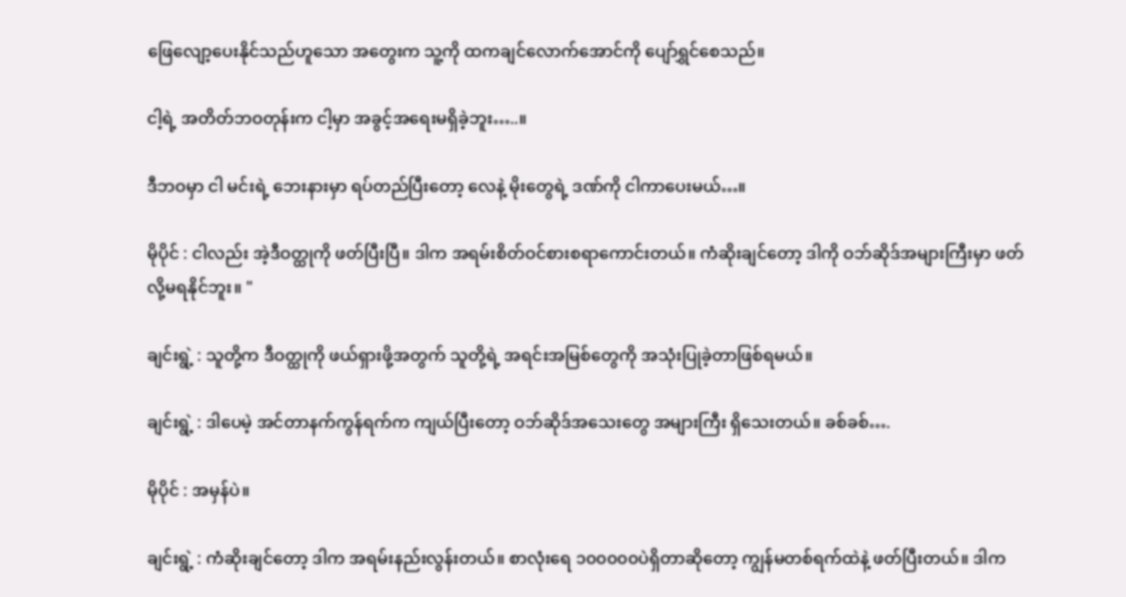ဖြေလျော့ပေးနိုင်သည်ဟူသော အတွေးက သူ့ကို ထကချင်လောက်အောင်ကို ပျော်ရွှင်စေသည်။

ငါ့ရဲ့ အတိတ်ဘဝတုန်းက ငါ့မှာ အခွင့်အရေးမရှိခဲ့ဘူး…..။

ဒီဘဝမှာ ငါ မင်းရဲ့ ဘေးနားမှာ ရပ်တည်ပြီးတော့ လေနဲ့ မိုးတွေရဲ့ ဒဏ်ကို ငါကာပေးမယ်…။

မိုပိုင် : ငါလည်း အဲ့ဒီဝတ္ထုကို ဖတ်ပြီးပြီ။ ဒါက အရမ်းစိတ်ဝင်စားစရာကောင်းတယ်။ ကံဆိုးချင်တော့ ဒါကို ဝဘ်ဆိုဒ်အများကြီးမှာ ဖတ်လို့မရနိုင်ဘူး။ "

ချင်းရွဲ့ : သူတို့က ဒီဝတ္ထုကို ဖယ်ရှားဖို့အတွက် သူတို့ရဲ့ အရင်းအမြစ်တွေကို အသုံးပြုခဲ့တာဖြစ်ရမယ်။

ချင်းရွဲ့ : ဒါပေမဲ့ အင်တာနက်ကွန်ရက်က ကျယ်ပြီးတော့ ဝဘ်ဆိုဒ်အသေးတွေ အများကြီး ရှိသေးတယ်။ ခစ်ခစ်….

မိုပိုင် : အမှန်ပဲ။

ချင်းရွဲ့ : ကံဆိုးချင်တော့ ဒါက အရမ်းနည်းလွန်းတယ်။ စာလုံးရေ ၁၀၀၀၀၀ပဲရှိတာဆိုတော့ ကျွန်မတစ်ရက်ထဲနဲ့ ဖတ်ပြီးတယ်။ ဒါက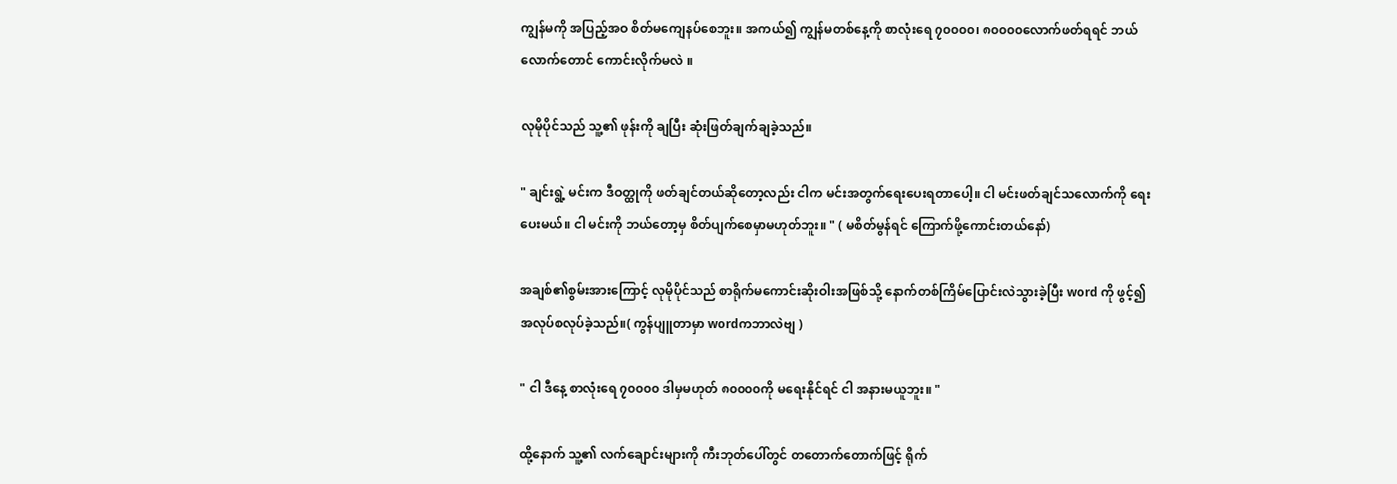ကျွန်မကို အပြည့်အဝ စိတ်မကျေနပ်စေဘူး။ အကယ်၍ ကျွန်မတစ်နေ့ကို စာလုံးရေ ၇၀၀၀၀၊ ၈၀၀၀၀လောက်ဖတ်ရရင် ဘယ်လောက်တောင် ကောင်းလိုက်မလဲ ။

လုမိုပိုင်သည် သူ့၏ ဖုန်းကို ချပြီး ဆုံးဖြတ်ချက်ချခဲ့သည်။

" ချင်းရွဲ့ မင်းက ဒီဝတ္ထုကို ဖတ်ချင်တယ်ဆိုတော့လည်း ငါက မင်းအတွက်ရေးပေးရတာပေါ့။ ငါ မင်းဖတ်ချင်သလောက်ကို ရေးပေးမယ်။ ငါ မင်းကို ဘယ်တော့မှ စိတ်ပျက်စေမှာမဟုတ်ဘူး။ " ( မစိတ်မွန်ရင် ကြောက်ဖို့ကောင်းတယ်နော်)

အချစ်၏စွမ်းအားကြောင့် လုမိုပိုင်သည် စာရိုက်မကောင်းဆိုးဝါးအဖြစ်သို့ နောက်တစ်ကြိမ်ပြောင်းလဲသွားခဲ့ပြီး word ကို ဖွင့်၍ အလုပ်စလုပ်ခဲ့သည်။( ကွန်ပျူတာမှာ wordကဘာလဲဗျ )

" ငါ ဒီနေ့ စာလုံးရေ ၇၀၀၀၀ ဒါမှမဟုတ် ၈၀၀၀၀ကို မရေးနိုင်ရင် ငါ အနားမယူဘူး။ "

ထို့နောက် သူ့၏ လက်ချောင်းများကို ကီးဘုတ်ပေါ်တွင် တတောက်တောက်ဖြင့် ရိုက်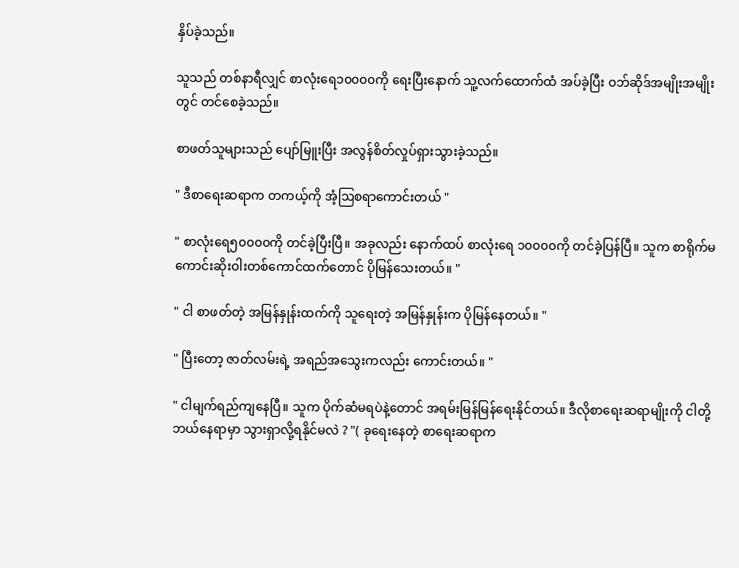နှိပ်ခဲ့သည်။

သူသည် တစ်နာရီလျှင် စာလုံးရေ၁၀၀၀၀ကို ရေးပြီးနောက် သူ့လက်ထောက်ထံ အပ်ခဲ့ပြီး ဝဘ်ဆိုဒ်အမျိုးအမျိုးတွင် တင်စေခဲ့သည်။

စာဖတ်သူများသည် ပျော်မြူးပြီး အလွန်စိတ်လှုပ်ရှားသွားခဲ့သည်။

" ဒီစာရေးဆရာက တကယ့်ကို အံ့ဩစရာကောင်းတယ် "

" စာလုံးရေ၅၀၀၀၀ကို တင်ခဲ့ပြီးပြီ။ အခုလည်း နောက်ထပ် စာလုံးရေ ၁၀၀၀၀ကို တင်ခဲ့ပြန်ပြီ။ သူက စာရိုက်မကောင်းဆိုးဝါးတစ်ကောင်ထက်တောင် ပိုမြန်သေးတယ်။ "

" ငါ စာဖတ်တဲ့ အမြန်နှုန်းထက်ကို သူရေးတဲ့ အမြန်နှုန်းက ပိုမြန်နေတယ်။ "

" ပြီးတော့ ဇာတ်လမ်းရဲ့ အရည်အသွေးကလည်း ကောင်းတယ်။ "

" ငါမျက်ရည်ကျနေပြီ။ သူက ပိုက်ဆံမရပဲနဲ့တောင် အရမ်းမြန်မြန်ရေးနိုင်တယ်။ ဒီလိုစာရေးဆရာမျိုးကို ငါတို့ဘယ်နေရာမှာ သွားရှာလို့ရနိုင်မလဲ ? "( ခုရေးနေတဲ့ စာရေးဆရာက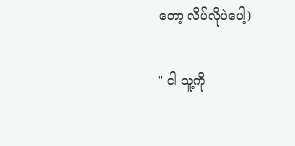တော့ လိပ်လိုပဲပေါ့)

" ငါ သူ့ကို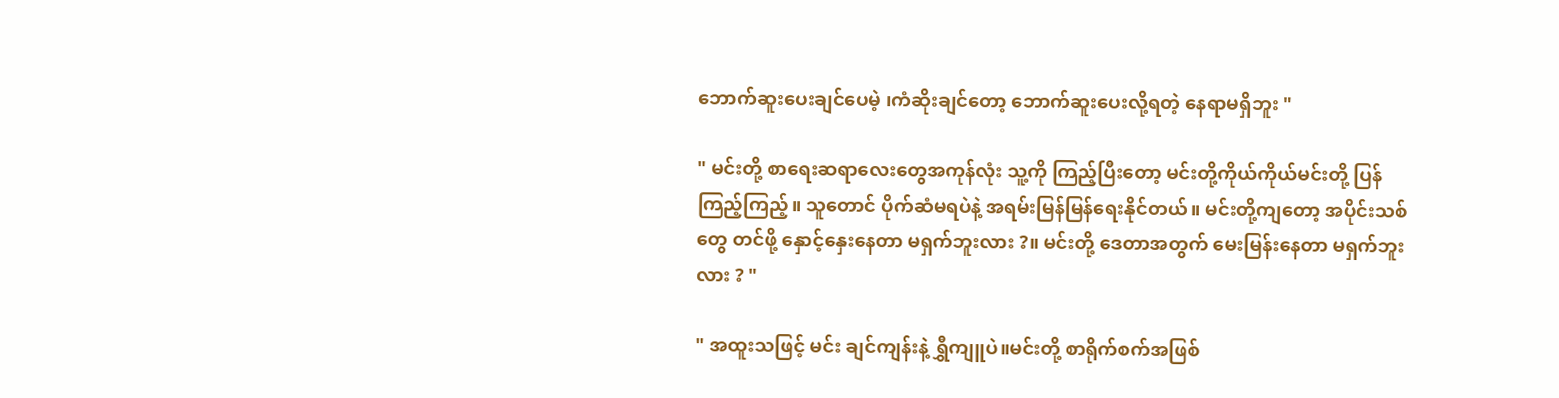ဘောက်ဆူးပေးချင်ပေမဲ့ ၊ကံဆိုးချင်တော့ ဘောက်ဆူးပေးလို့ရတဲ့ နေရာမရှိဘူး "

" မင်းတို့ စာရေးဆရာလေးတွေအကုန်လုံး သူ့ကို ကြည့်ပြီးတော့ မင်းတို့ကိုယ်ကိုယ်မင်းတို့ ပြန်ကြည့်ကြည့်။ သူတောင် ပိုက်ဆံမရပဲနဲ့ အရမ်းမြန်မြန်ရေးနိုင်တယ်။ မင်းတို့ကျတော့ အပိုင်းသစ်တွေ တင်ဖို့ နှောင့်နှေးနေတာ မရှက်ဘူးလား ?။ မင်းတို့ ဒေတာအတွက် မေးမြန်းနေတာ မရှက်ဘူးလား ? "

" အထူးသဖြင့် မင်း ချင်ကျန်းနဲ့ ရွှီကျူပဲ။မင်းတို့ စာရိုက်စက်အဖြစ်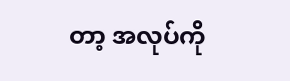တာ့ အလုပ်ကို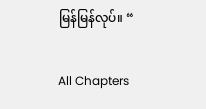မြန်မြန်လုပ်။ “

All Chapters